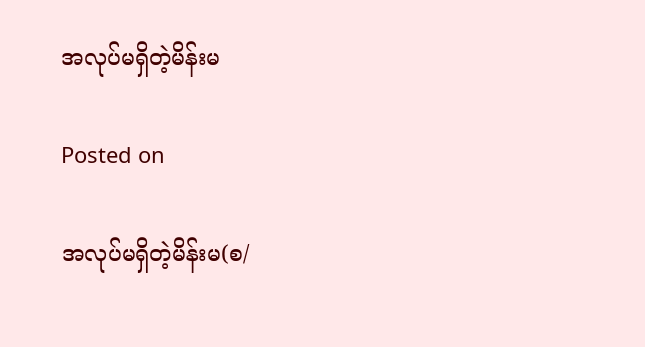အလုပ်မရှိတဲ့မိန်းမ

Posted on

အလုပ်မရှိတဲ့မိန်းမ(စ/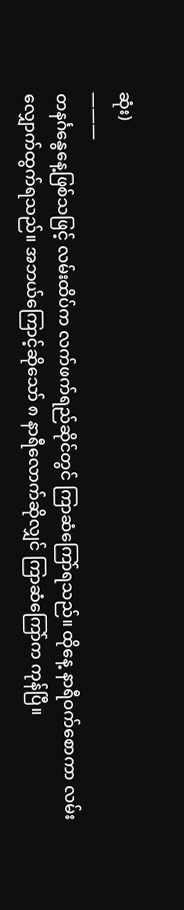ဆုံး)
———
တနင်္ဂနွေနေ့ဖြစ်သဖြင့် လမ်းထိပ်က လက်ဖက်ရည်ဆိုင်တွင် ကြာဆံကြော်ရသည်။ ထိုနေ့ နာရီဝက်စောကာ လမ်းလျှောက်ထွက်ရသည်။ အဘယ်ကြောင့်ဆိုသော် ၈ နာရီလောက်ဆိုလျှင် ကြာဆံကြော်က ကုန်ပြီ။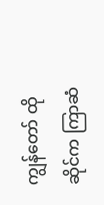ကျွန်တော် ထိုဆိုင်က ကြာဆံ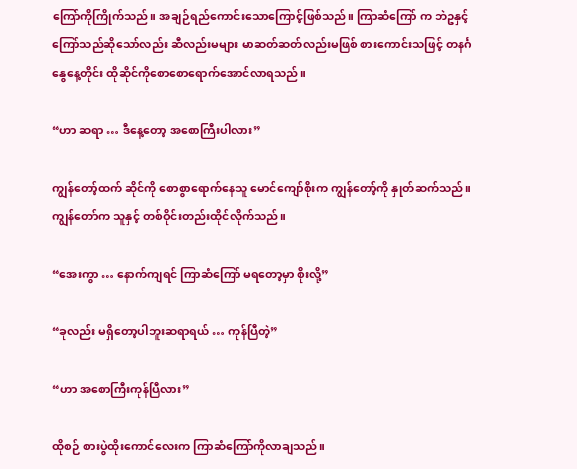ကြော်ကိုကြိုက်သည်။ အချဉ်ရည်ကောင်းသောကြောင့်ဖြစ်သည်။ ကြာဆံကြော် က ဘဲဥနှင့်ကြော်သည်ဆိုသော်လည်း ဆီလည်းမများ မာဆတ်ဆတ်လည်းမဖြစ် စားကောင်းသဖြင့် တနင်္ဂနွေနေ့တိုင်း ထိုဆိုင်ကိုစောစောရောက်အောင်လာရသည်။

“ဟာ ဆရာ … ဒီနေ့တော့ အစောကြီးပါလား”

ကျွန်တော့်ထက် ဆိုင်ကို စောစွာရောက်နေသူ မောင်ကျော်စိုးက ကျွန်တော့်ကို နှုတ်ဆက်သည်။ ကျွန်တော်က သူနှင့် တစ်ဝိုင်းတည်းထိုင်လိုက်သည်။

“အေးကွာ … နောက်ကျရင် ကြာဆံကြော် မရတော့မှာ စိုးလို့”

“ခုလည်း မရှိတော့ပါဘူးဆရာရယ် … ကုန်ပြီတဲ့”

“ဟာ အစောကြီးကုန်ပြီလား”

ထိုစဉ် စားပွဲထိုးကောင်လေးက ကြာဆံကြော်ကိုလာချသည်။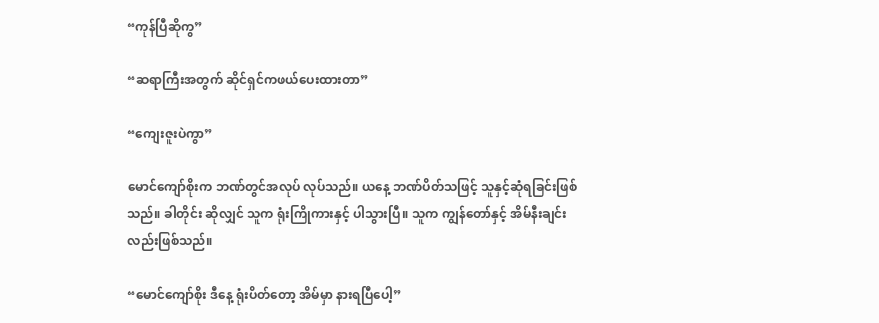“ကုန်ပြီဆိုကွ”

“ဆရာကြီးအတွက် ဆိုင်ရှင်ကဖယ်ပေးထားတာ”

“ကျေးဇူးပဲကွာ”

မောင်ကျော်စိုးက ဘဏ်တွင်အလုပ် လုပ်သည်။ ယနေ့ ဘဏ်ပိတ်သဖြင့် သူနှင့်ဆုံရခြင်းဖြစ်သည်။ ခါတိုင်း ဆိုလျှင် သူက ရုံးကြိုကားနှင့် ပါသွားပြီ။ သူက ကျွန်တော်နှင့် အိမ်နီးချင်းလည်းဖြစ်သည်။

“မောင်ကျော်စိုး ဒီနေ့ ရုံးပိတ်တော့ အိမ်မှာ နားရပြီပေါ့”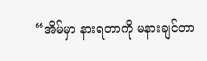“အိမ်မှာ နားရတာကို မနားချင်တာ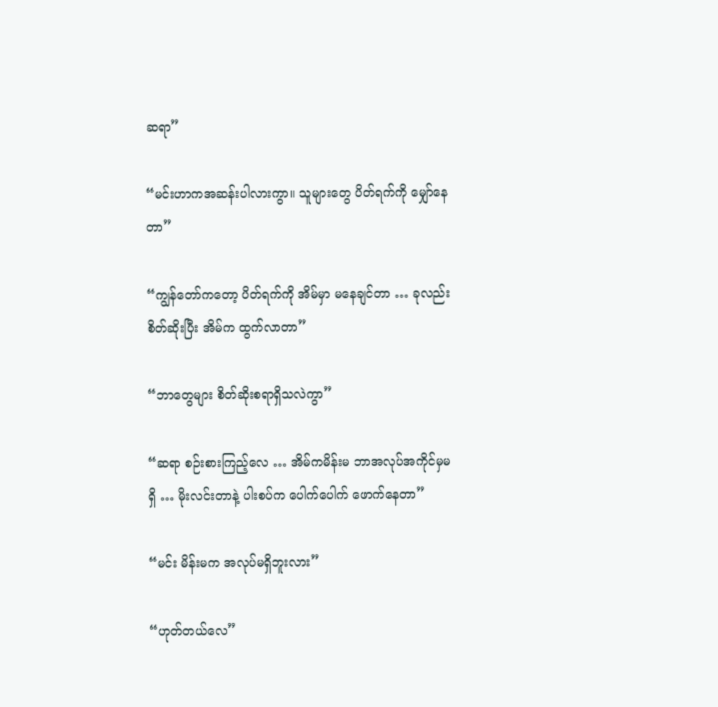ဆရာ”

“မင်းဟာကအဆန်းပါလားကွာ။ သူများတွေ ပိတ်ရက်ကို မျှော်နေတာ”

“ကျွန်တော်ကတော့ ပိတ်ရက်ကို အိမ်မှာ မနေချင်တာ … ခုလည်း စိတ်ဆိုးပြီး အိမ်က ထွက်လာတာ”

“ဘာတွေများ စိတ်ဆိုးစရာရှိသလဲကွာ”

“ဆရာ စဉ်းစားကြည့်လေ … အိမ်ကမိန်းမ ဘာအလုပ်အကိုင်မှမရှိ … မိုးလင်းတာနဲ့ ပါးစပ်က ပေါက်ပေါက် ဖောက်နေတာ”

“မင်း မိန်းမက အလုပ်မရှိဘူးလား”

“ဟုတ်တယ်လေ”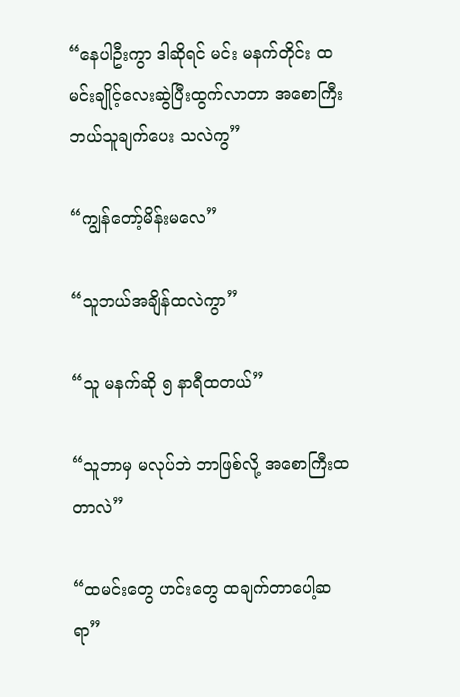“နေပါဦးကွာ ဒါဆိုရင် မင်း မနက်တိုင်း ထမင်းချိုင့်လေးဆွဲပြီးထွက်လာတာ အစောကြီး ဘယ်သူချက်ပေး သလဲကွ”

“ကျွန်တော့်မိန်းမလေ”

“သူဘယ်အချိန်ထလဲကွာ”

“သူ မနက်ဆို ၅ နာရီထတယ်”

“သူဘာမှ မလုပ်ဘဲ ဘာဖြစ်လို့ အစောကြီးထတာလဲ”

“ထမင်းတွေ ဟင်းတွေ ထချက်တာပေါ့ဆရာ”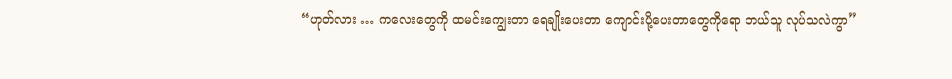“ဟုတ်လား … ကလေးတွေကို ထမင်းကျွေးတာ ရေချိုးပေးတာ ကျောင်းပို့ပေးတာတွေကိုရော ဘယ်သူ လုပ်သလဲကွာ”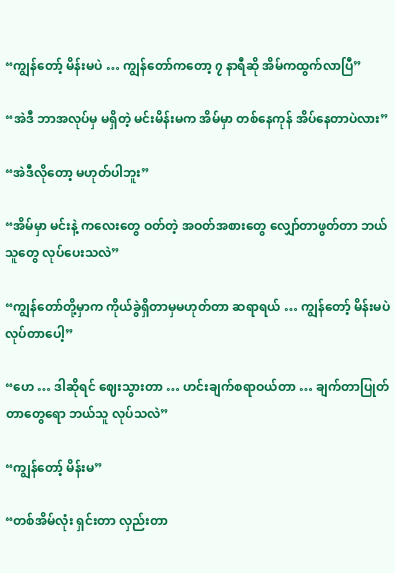“ကျွန်တော့် မိန်းမပဲ … ကျွန်တော်ကတော့ ၇ နာရီဆို အိမ်ကထွက်လာပြီ”

“အဲဒီ ဘာအလုပ်မှ မရှိတဲ့ မင်းမိန်းမက အိမ်မှာ တစ်နေကုန် အိပ်နေတာပဲလား”

“အဲဒီလိုတော့ မဟုတ်ပါဘူး”

“အိမ်မှာ မင်းနဲ့ ကလေးတွေ ဝတ်တဲ့ အဝတ်အစားတွေ လျှော်တာဖွတ်တာ ဘယ်သူတွေ လုပ်ပေးသလဲ”

“ကျွန်တော်တို့မှာက ကိုယ်ခွဲရှိတာမှမဟုတ်တာ ဆရာရယ် … ကျွန်တော့် မိန်းမပဲ လုပ်တာပေါ့”

“ဟေ … ဒါဆိုရင် ဈေးသွားတာ … ဟင်းချက်စရာဝယ်တာ … ချက်တာပြုတ်တာတွေရော ဘယ်သူ လုပ်သလဲ”

“ကျွန်တော့် မိန်းမ”

“တစ်အိမ်လုံး ရှင်းတာ လှည်းတာ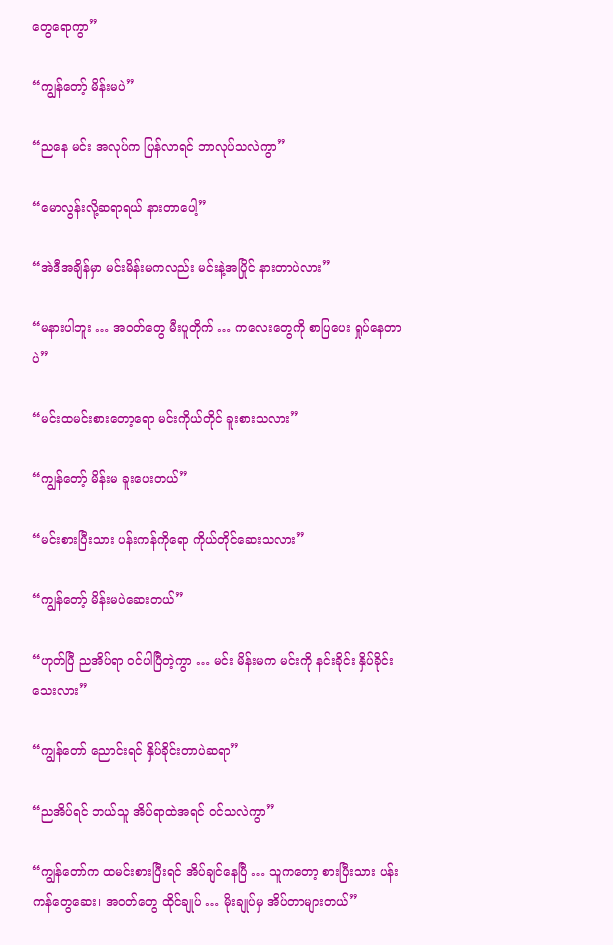တွေရောကွာ”

“ကျွန်တော့် မိန်းမပဲ”

“ညနေ မင်း အလုပ်က ပြန်လာရင် ဘာလုပ်သလဲကွာ”

“မောလွန်းလို့ဆရာရယ် နားတာပေါ့”

“အဲဒီအချိန်မှာ မင်းမိန်းမကလည်း မင်းနဲ့အပြိုင် နားတာပဲလား”

“မနားပါဘူး … အဝတ်တွေ မီးပူတိုက် … ကလေးတွေကို စာပြပေး ရှုပ်နေတာပဲ”

“မင်းထမင်းစားတော့ရော မင်းကိုယ်တိုင် ခူးစားသလား”

“ကျွန်တော့် မိန်းမ ခူးပေးတယ်”

“မင်းစားပြီးသား ပန်းကန်ကိုရော ကိုယ်တိုင်ဆေးသလား”

“ကျွန်တော့် မိန်းမပဲဆေးတယ်”

“ဟုတ်ပြီ ညအိပ်ရာ ဝင်ပါပြီတဲ့ကွာ … မင်း မိန်းမက မင်းကို နင်းခိုင်း နှိပ်ခိုင်းသေးလား”

“ကျွန်တော် ညောင်းရင် နှိပ်ခိုင်းတာပဲဆရာ”

“ညအိပ်ရင် ဘယ်သူ အိပ်ရာထဲအရင် ဝင်သလဲကွာ”

“ကျွန်တော်က ထမင်းစားပြီးရင် အိပ်ချင်နေပြီ … သူကတော့ စားပြီးသား ပန်းကန်တွေဆေး၊ အဝတ်တွေ ထိုင်ချုပ် … မိုးချုပ်မှ အိပ်တာများတယ်”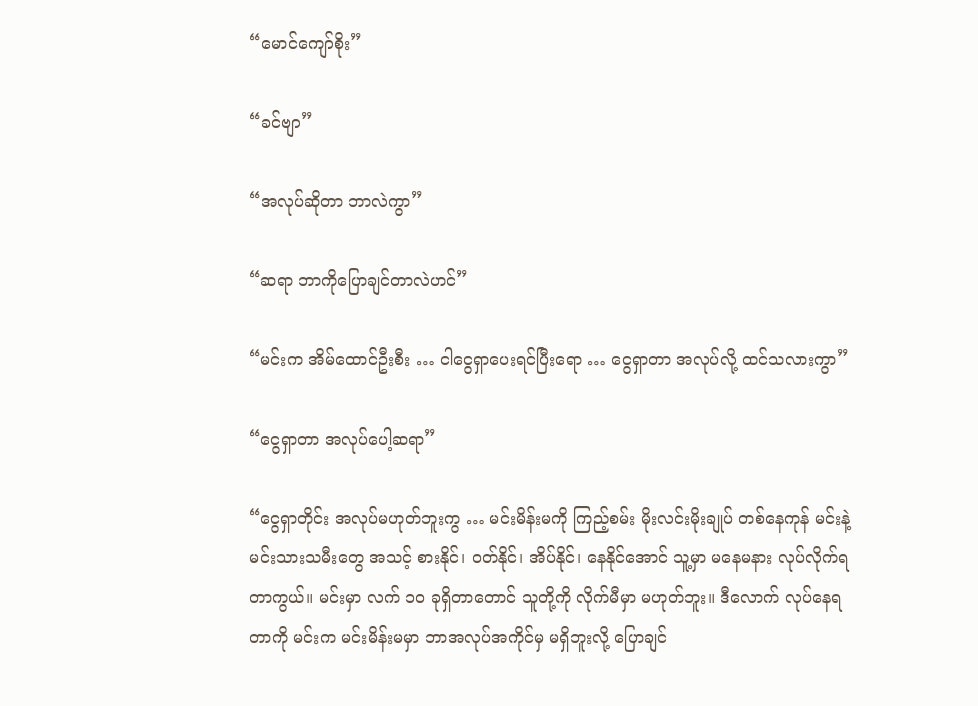“မောင်ကျော်စိုး”

“ခင်ဗျာ”

“အလုပ်ဆိုတာ ဘာလဲကွာ”

“ဆရာ ဘာကိုပြောချင်တာလဲဟင်”

“မင်းက အိမ်ထောင်ဦးစီး … ငါငွေရှာပေးရင်ပြီးရော … ငွေရှာတာ အလုပ်လို့ ထင်သလားကွာ”

“ငွေရှာတာ အလုပ်ပေါ့ဆရာ”

“ငွေရှာတိုင်း အလုပ်မဟုတ်ဘူးကွ … မင်းမိန်းမကို ကြည့်စမ်း မိုးလင်းမိုးချုပ် တစ်နေကုန် မင်းနဲ့ မင်းသားသမီးတွေ အသင့် စားနိုင်၊ ဝတ်နိုင်၊ အိပ်နိုင်၊ နေနိုင်အောင် သူ့မှာ မနေမနား လုပ်လိုက်ရတာကွယ်။ မင်းမှာ လက် ၁၀ ခုရှိတာတောင် သူတို့ကို လိုက်မီမှာ မဟုတ်ဘူး။ ဒီလောက် လုပ်နေရတာကို မင်းက မင်းမိန်းမမှာ ဘာအလုပ်အကိုင်မှ မရှိဘူးလို့ ပြောချင်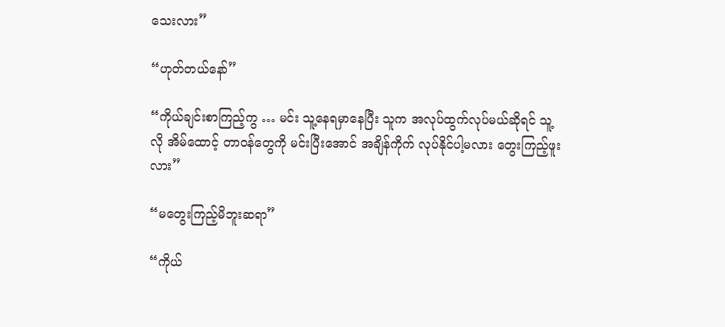သေးလား”

“ဟုတ်တယ်နော်”

“ကိုယ်ချင်းစာကြည့်ကွ … မင်း သူ့နေရမှာနေပြီး သူက အလုပ်ထွက်လုပ်မယ်ဆိုရင် သူ့လို အိမ်ထောင့် တာဝန်တွေကို မင်းပြီးအောင် အချိန်ကိုက် လုပ်နိုင်ပါ့မလား တွေးကြည့်ဖူးလား”

“မတွေးကြည့်မိဘူးဆရာ”

“ကိုယ်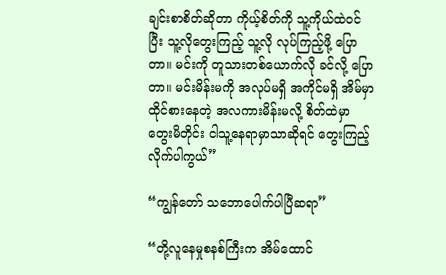ချင်းစာစိတ်ဆိုတာ ကိုယ့်စိတ်ကို သူ့ကိုယ်ထဲဝင်ပြီး သူ့လိုတွေးကြည့် သူ့လို လုပ်ကြည့်ဖို့ ပြောတာ။ မင်းကို တူသားတစ်ယောက်လို ခင်လို့ ပြောတာ။ မင်းမိန်းမကို အလုပ်မရှိ အကိုင်မရှိ အိမ်မှာ ထိုင်စားနေတဲ့ အလကားမိန်းမလို့ စိတ်ထဲမှာ တွေးမိတိုင်း ငါသူ့နေရာမှာသာဆိုရင် တွေးကြည့်လိုက်ပါကွယ်”

“ကျွန်တော် သဘောပေါက်ပါပြီဆရာ”

“တို့လူနေမှုစနစ်ကြီးက အိမ်ထောင်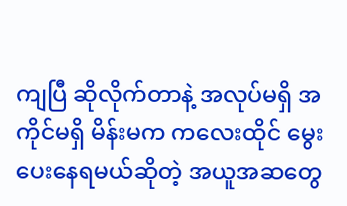ကျပြီ ဆိုလိုက်တာနဲ့ အလုပ်မရှိ အကိုင်မရှိ မိန်းမက ကလေးထိုင် မွေးပေးနေရမယ်ဆိုတဲ့ အယူအဆတွေ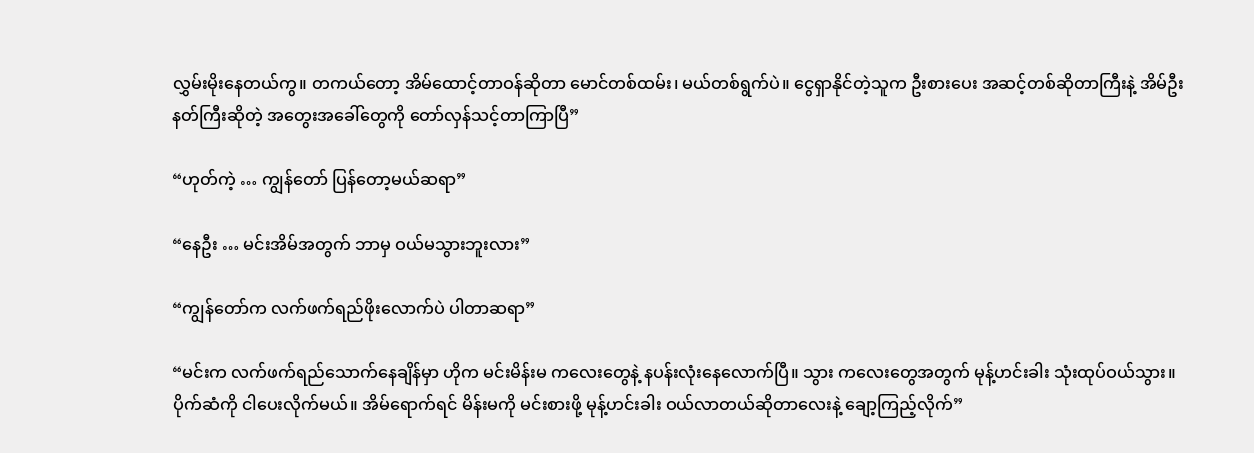လွှမ်းမိုးနေတယ်ကွ။ တကယ်တော့ အိမ်ထောင့်တာဝန်ဆိုတာ မောင်တစ်ထမ်း၊ မယ်တစ်ရွက်ပဲ။ ငွေရှာနိုင်တဲ့သူက ဦးစားပေး အဆင့်တစ်ဆိုတာကြီးနဲ့ အိမ်ဦးနတ်ကြီးဆိုတဲ့ အတွေးအခေါ်တွေကို တော်လှန်သင့်တာကြာပြီ”

“ဟုတ်ကဲ့ … ကျွန်တော် ပြန်တော့မယ်ဆရာ”

“နေဦး … မင်းအိမ်အတွက် ဘာမှ ဝယ်မသွားဘူးလား”

“ကျွန်တော်က လက်ဖက်ရည်ဖိုးလောက်ပဲ ပါတာဆရာ”

“မင်းက လက်ဖက်ရည်သောက်နေချိန်မှာ ဟိုက မင်းမိန်းမ ကလေးတွေနဲ့ နပန်းလုံးနေလောက်ပြီ။ သွား ကလေးတွေအတွက် မုန့်ဟင်းခါး သုံးထုပ်ဝယ်သွား။ ပိုက်ဆံကို ငါပေးလိုက်မယ်။ အိမ်ရောက်ရင် မိန်းမကို မင်းစားဖို့ မုန့်ဟင်းခါး ဝယ်လာတယ်ဆိုတာလေးနဲ့ ချော့ကြည့်လိုက်”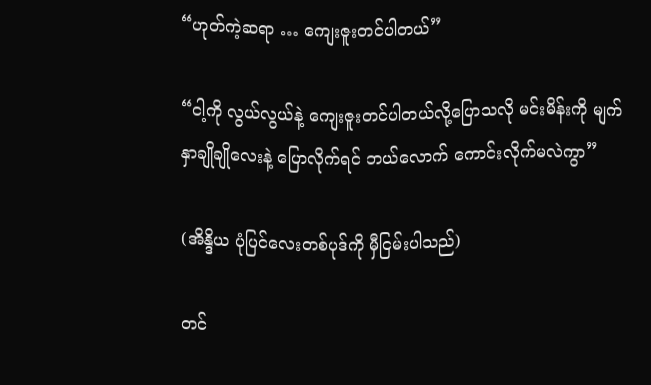“ဟုတ်ကဲ့ဆရာ … ကျေးဇူးတင်ပါတယ်”

“ငါ့ကို လွယ်လွယ်နဲ့ ကျေးဇူးတင်ပါတယ်လို့ပြောသလို မင်းမိန်းကို မျက်နှာချိုချိုလေးနဲ့ ပြောလိုက်ရင် ဘယ်လောက် ကောင်းလိုက်မလဲကွာ”

(အိန္ဒိယ ပုံပြင်လေးတစ်ပုဒ်ကို မှီငြမ်းပါသည်)

တင်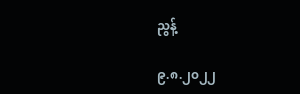ညွန့်

၉.၈.၂၀၂၂